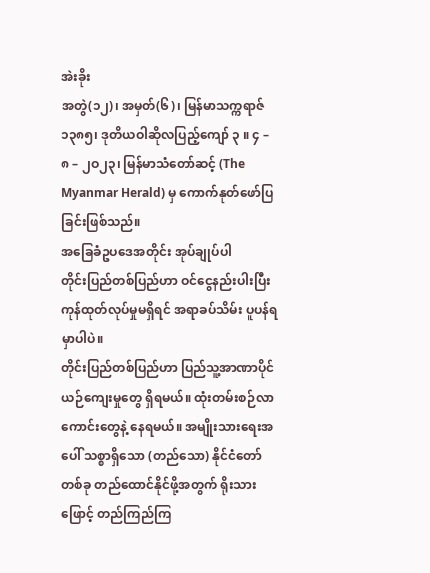အဲးခိုး
အတွဲ(၁၂)၊ အမှတ်(၆)၊ မြန်မာသက္ကရာဇ် ၁၃၈၅၊ ဒုတိယဝါဆိုလပြည့်ကျော် ၃ ။ ၄ – ၈ – ၂ဝ၂၃၊ မြန်မာသံတော်ဆင့် (The Myanmar Herald) မှ ကောက်နုတ်ဖော်ပြခြင်းဖြစ်သည်။
အခြေခံဥပဒေအတိုင်း အုပ်ချုပ်ပါ
တိုင်းပြည်တစ်ပြည်ဟာ ဝင်ငွေနည်းပါးပြီး ကုန်ထုတ်လုပ်မှုမရှိရင် အရာခပ်သိမ်း ပူပန်ရမှာပါပဲ။
တိုင်းပြည်တစ်ပြည်ဟာ ပြည်သူ့အာဏာပိုင် ယဉ်ကျေးမှုတွေ ရှိရမယ်။ ထုံးတမ်းစဉ်လာကောင်းတွေနဲ့ နေရမယ်။ အမျိုးသားရေးအပေါ် သစ္စာရှိသော (တည်သော) နိုင်ငံတော်တစ်ခု တည်ထောင်နိုင်ဖို့အတွက် ရိုးသားဖြောင့် တည်ကြည်ကြ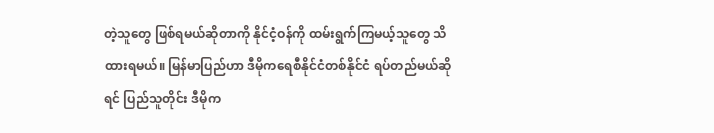တဲ့သူတွေ ဖြစ်ရမယ်ဆိုတာကို နိုင်ငံ့ဝန်ကို ထမ်းရွက်ကြမယ့်သူတွေ သိထားရမယ်။ မြန်မာပြည်ဟာ ဒီမိုကရေစီနိုင်ငံတစ်နိုင်ငံ ရပ်တည်မယ်ဆိုရင် ပြည်သူတိုင်း ဒီမိုက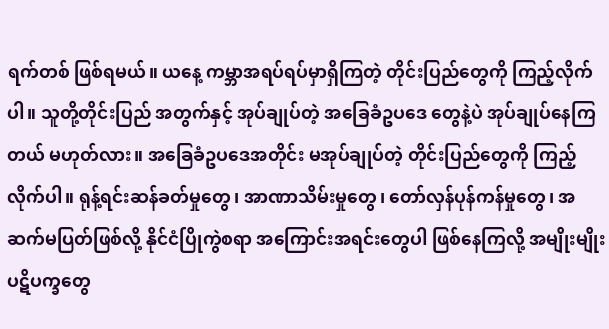ရက်တစ် ဖြစ်ရမယ်။ ယနေ့ ကမ္ဘာအရပ်ရပ်မှာရှိကြတဲ့ တိုင်းပြည်တွေကို ကြည့်လိုက်ပါ။ သူတို့တိုင်းပြည် အတွက်နှင့် အုပ်ချုပ်တဲ့ အခြေခံဥပဒေ တွေနဲ့ပဲ အုပ်ချုပ်နေကြတယ် မဟုတ်လား။ အခြေခံဥပဒေအတိုင်း မအုပ်ချုပ်တဲ့ တိုင်းပြည်တွေကို ကြည့်လိုက်ပါ။ ရုန့်ရင်းဆန်ခတ်မှုတွေ၊ အာဏာသိမ်းမှုတွေ၊ တော်လှန်ပုန်ကန်မှုတွေ၊ အဆက်မပြတ်ဖြစ်လို့ နိုင်ငံပြိုကွဲစရာ အကြောင်းအရင်းတွေပါ ဖြစ်နေကြလို့ အမျိုးမျိုး ပဋိပက္ခတွေ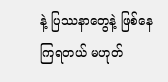နဲ့ ပြဿနာတွေနဲ့ ဖြစ်နေကြရတယ် မဟုတ်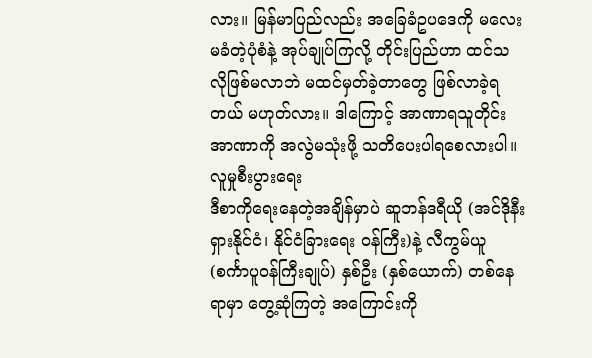လား။ မြန်မာပြည်လည်း အခြေခံဥပဒေကို မလေးမခံတဲ့ပုံစံနဲ့ အုပ်ချုပ်ကြလို့ တိုင်းပြည်ဟာ ထင်သလိုဖြစ်မလာဘဲ မထင်မှတ်ခဲ့တာတွေ ဖြစ်လာခဲ့ရတယ် မဟုတ်လား။ ဒါကြောင့် အာဏာရသူတိုင်း အာဏာကို အလွဲမသုံးဖို့ သတိပေးပါရစေလားပါ။
လူမှုစီးပွားရေး
ဒီစာကိုရေးနေတဲ့အချိန်မှာပဲ ဆူဘန်ဒရီယို (အင်ဒိုနီးရှားနိုင်ငံ၊ နိုင်ငံခြားရေး ဝန်ကြီး)နဲ့ လီကွမ်ယူ (စင်္ကာပူဝန်ကြီးချုပ်) နှစ်ဦး (နှစ်ယောက်) တစ်နေရာမှာ တွေ့ဆုံကြတဲ့ အကြောင်းကို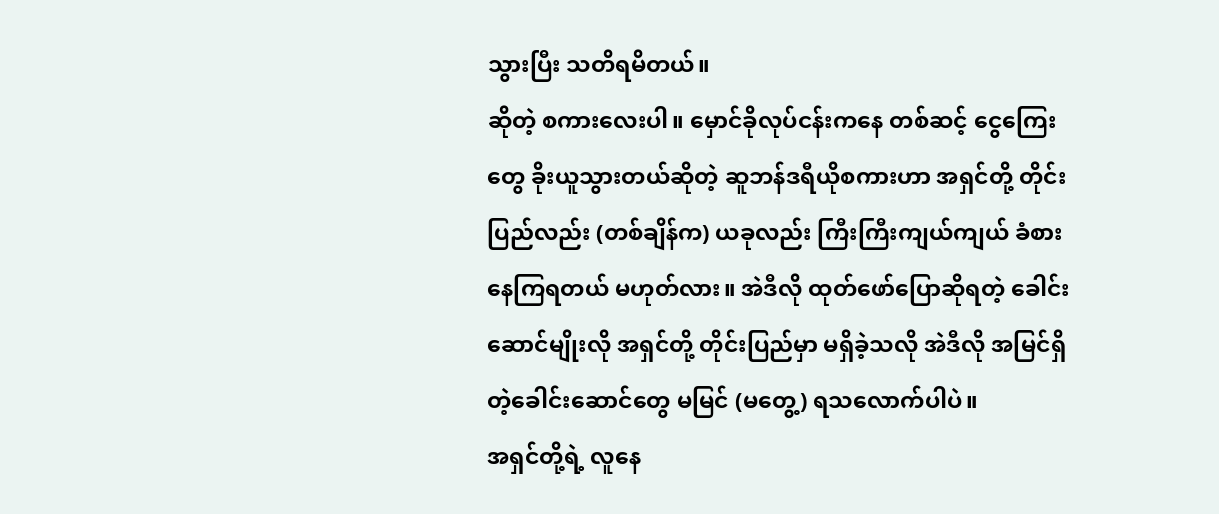သွားပြီး သတိရမိတယ်။
ဆိုတဲ့ စကားလေးပါ။ မှောင်ခိုလုပ်ငန်းကနေ တစ်ဆင့် ငွေကြေးတွေ ခိုးယူသွားတယ်ဆိုတဲ့ ဆူဘန်ဒရီယိုစကားဟာ အရှင်တို့ တိုင်းပြည်လည်း (တစ်ချိန်က) ယခုလည်း ကြီးကြီးကျယ်ကျယ် ခံစားနေကြရတယ် မဟုတ်လား။ အဲဒီလို ထုတ်ဖော်ပြောဆိုရတဲ့ ခေါင်းဆောင်မျိုးလို အရှင်တို့ တိုင်းပြည်မှာ မရှိခဲ့သလို အဲဒီလို အမြင်ရှိတဲ့ခေါင်းဆောင်တွေ မမြင် (မတွေ့) ရသလောက်ပါပဲ။
အရှင်တို့ရဲ့ လူနေ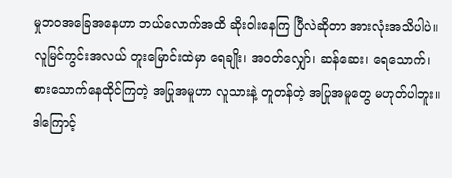မှုဘဝအခြေအနေဟာ ဘယ်လောက်အထိ ဆိုးဝါးနေကြ ပြီလဲဆိုတာ အားလုံးအသိပါပဲ။ လူမြင်ကွင်းအလယ် တူးမြောင်းထဲမှာ ရေချိုး၊ အဝတ်လျှော်၊ ဆန်ဆေး၊ ရေသောက်၊ စားသောက်နေထိုင်ကြတဲ့ အပြုအမူဟာ လူသားနဲ့ တူတန်တဲ့ အပြုအမူတွေ မဟုတ်ပါဘူး။ ဒါကြောင့်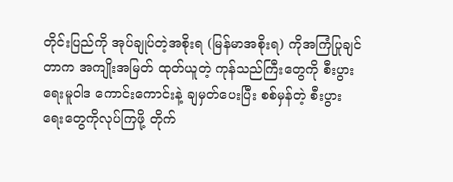တိုင်းပြည်ကို အုပ်ချုပ်တဲ့အစိုးရ (မြန်မာအစိုးရ) ကိုအကြံပြုချင်တာက အကျိုးအမြတ် ထုတ်ယူတဲ့ ကုန်သည်ကြီးတွေကို စီးပွားရေးမူဝါဒ ကောင်းကောင်းနဲ့ ချမှတ်ပေးပြီး စစ်မှန်တဲ့ စီးပွားရေးတွေကိုလုပ်ကြဖို့ တိုက်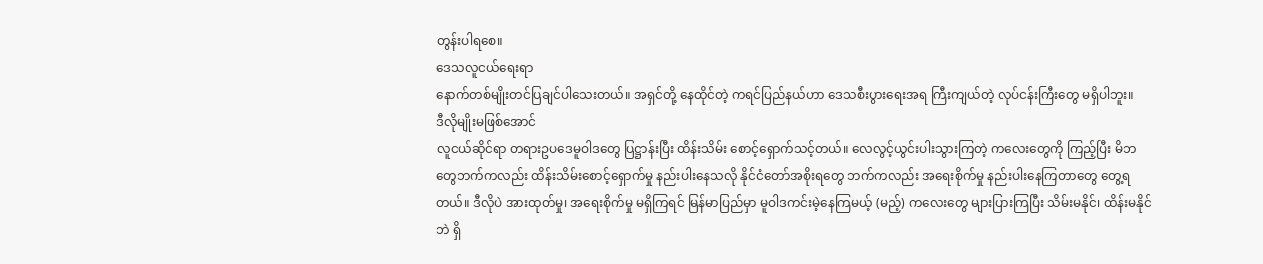တွန်းပါရစေ။
ဒေသလူငယ်ရေးရာ
နောက်တစ်မျိုးတင်ပြချင်ပါသေးတယ်။ အရှင်တို့ နေထိုင်တဲ့ ကရင်ပြည်နယ်ဟာ ဒေသစီးပွားရေးအရ ကြီးကျယ်တဲ့ လုပ်ငန်းကြီးတွေ မရှိပါဘူး။
ဒီလိုမျိုးမဖြစ်အောင်
လူငယ်ဆိုင်ရာ တရားဥပဒေမူဝါဒတွေ ပြဋ္ဌာန်းပြီး ထိန်းသိမ်း စောင့်ရှောက်သင့်တယ်။ လေလွင့်ယွင်းပါးသွားကြတဲ့ ကလေးတွေကို ကြည့်ပြီး မိဘတွေဘက်ကလည်း ထိန်းသိမ်းစောင့်ရှောက်မှု နည်းပါးနေသလို နိုင်ငံတော်အစိုးရတွေ ဘက်ကလည်း အရေးစိုက်မှု နည်းပါးနေကြတာတွေ တွေ့ရတယ်။ ဒီလိုပဲ အားထုတ်မှု၊ အရေးစိုက်မှု မရှိကြရင် မြန်မာပြည်မှာ မူဝါဒကင်းမဲ့နေကြမယ့် (မည့်) ကလေးတွေ များပြားကြပြီး သိမ်းမနိုင်၊ ထိန်းမနိုင်ဘဲ ရှိ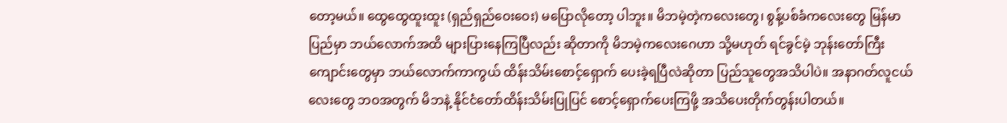တော့မယ်။ ထွေထွေထူးထူး (ရှည်ရှည်ဝေးဝေး) မပြောလိုတော့ ပါဘူး။ မိဘမဲ့တဲ့ကလေးတွေ၊ စွန့်ပစ်ခံကလေးတွေ မြန်မာပြည်မှာ ဘယ်လောက်အထိ များပြားနေကြပြီလည်း ဆိုတာကို မိဘမဲ့ကလေးဂေဟာ သို့မဟုတ် ရင်ခွင်မဲ့ ဘုန်းတော်ကြီးကျောင်းတွေမှာ ဘယ်လောက်ကာကွယ် ထိန်းသိမ်းစောင့်ရှောက် ပေးခဲ့ရပြီလဲဆိုတာ ပြည်သူတွေအသိပါပဲ။ အနာဂတ်လူငယ်လေးတွေ ဘဝအတွက် မိဘနဲ့ နိုင်ငံတော်ထိန်းသိမ်းပြုပြင် စောင့်ရှောက်ပေးကြဖို့ အသိပေးတိုက်တွန်းပါတယ်။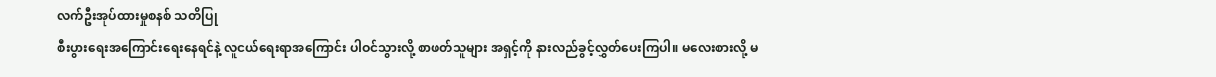လက်ဦးအုပ်ထားမှုစနစ် သတိပြု
စီးပွားရေးအကြောင်းရေးနေရင်နဲ့ လူငယ်ရေးရာအကြောင်း ပါဝင်သွားလို့ စာဖတ်သူများ အရှင့်ကို နားလည်ခွင့်လွှတ်ပေးကြပါ။ မလေးစားလို့ မ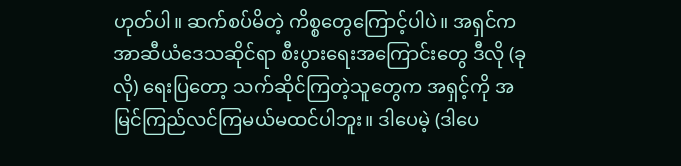ဟုတ်ပါ။ ဆက်စပ်မိတဲ့ ကိစ္စတွေကြောင့်ပါပဲ။ အရှင်က အာဆီယံဒေသဆိုင်ရာ စီးပွားရေးအကြောင်းတွေ ဒီလို (ခုလို) ရေးပြတော့ သက်ဆိုင်ကြတဲ့သူတွေက အရှင့်ကို အမြင်ကြည်လင်ကြမယ်မထင်ပါဘူး။ ဒါပေမဲ့ (ဒါပေ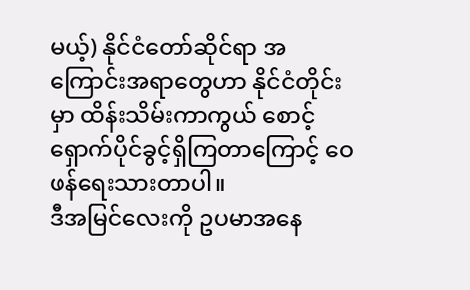မယ့်) နိုင်ငံတော်ဆိုင်ရာ အကြောင်းအရာတွေဟာ နိုင်ငံတိုင်းမှာ ထိန်းသိမ်းကာကွယ် စောင့်ရှောက်ပိုင်ခွင့်ရှိကြတာကြောင့် ဝေဖန်ရေးသားတာပါ။
ဒီအမြင်လေးကို ဥပမာအနေ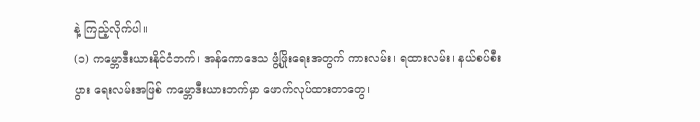နဲ့ ကြည့်လိုက်ပါ။
(၁) ကမ္ဘောဒီးယားနိုင်ငံဘက်၊ အန်ကောဒေသ ဖွံ့ဖြိုးရေးအတွက် ကားလမ်း၊ ရထားလမ်း၊ နယ်စပ်စီးပွား ရေးလမ်းအဖြစ် ကမ္ဘောဒီးယားဘက်မှာ ဖောက်လုပ်ထားတာတွေ၊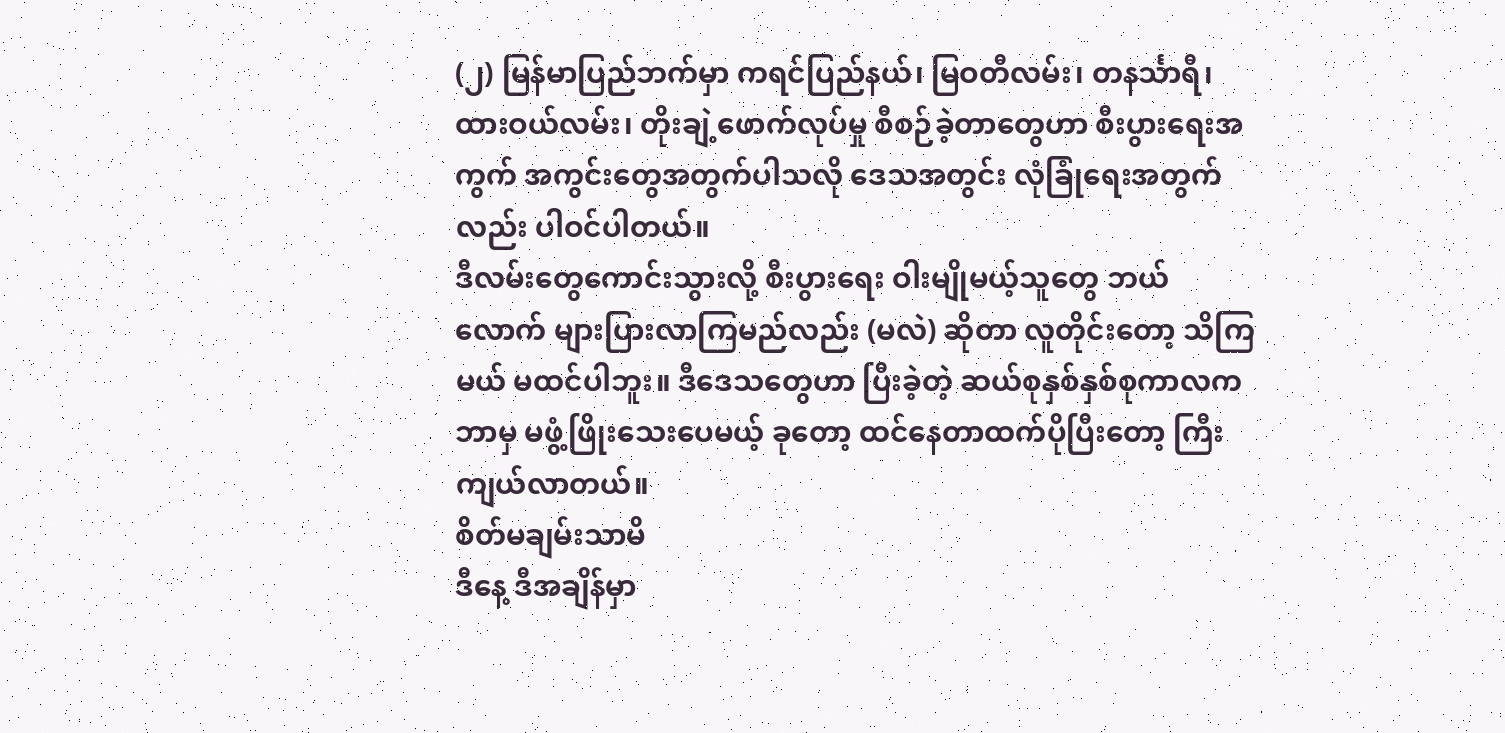(၂) မြန်မာပြည်ဘက်မှာ ကရင်ပြည်နယ်၊ မြဝတီလမ်း၊ တနင်္သာရီ၊ ထားဝယ်လမ်း၊ တိုးချဲ့ဖောက်လုပ်မှု စီစဉ်ခဲ့တာတွေဟာ စီးပွားရေးအကွက် အကွင်းတွေအတွက်ပါသလို ဒေသအတွင်း လုံခြုံရေးအတွက်လည်း ပါဝင်ပါတယ်။
ဒီလမ်းတွေကောင်းသွားလို့ စီးပွားရေး ဝါးမျိုမယ့်သူတွေ ဘယ်လောက် များပြားလာကြမည်လည်း (မလဲ) ဆိုတာ လူတိုင်းတော့ သိကြမယ် မထင်ပါဘူး။ ဒီဒေသတွေဟာ ပြီးခဲ့တဲ့ ဆယ်စုနှစ်နှစ်စုကာလက ဘာမှ မဖွံ့ဖြိုးသေးပေမယ့် ခုတော့ ထင်နေတာထက်ပိုပြီးတော့ ကြီးကျယ်လာတယ်။
စိတ်မချမ်းသာမိ
ဒီနေ့ ဒီအချိန်မှာ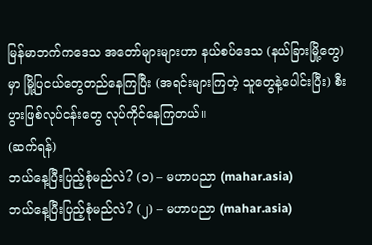မြန်မာဘက်ကဒေသ အတော်များများဟာ နယ်စပ်ဒေသ (နယ်ခြားမြို့တွေ) မှာ မြို့ပြငယ်တွေတည်နေကြပြီး (အရင်းများကြတဲ့ သူတွေနဲ့ပေါင်းပြီး) စီးပွားဖြစ်လုပ်ငန်းတွေ လုပ်ကိုင်နေကြတယ်။
(ဆက်ရန်)
ဘယ်နေ့ပြီးပြည့်စုံမည်လဲ? (၁) – မဟာပညာ (mahar.asia)
ဘယ်နေ့ပြီးပြည့်စုံမည်လဲ? (၂) – မဟာပညာ (mahar.asia)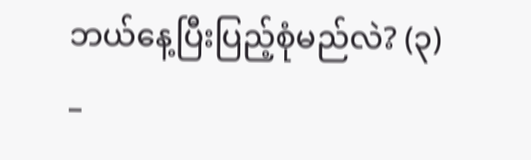ဘယ်နေ့ပြီးပြည့်စုံမည်လဲ? (၃) –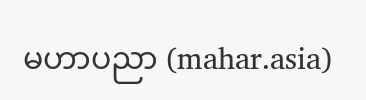မဟာပညာ (mahar.asia)